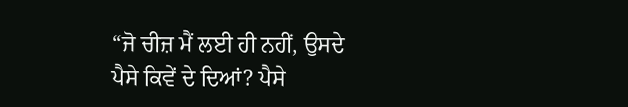“ਜੋ ਚੀਜ਼ ਮੈਂ ਲਈ ਹੀ ਨਹੀਂ, ਉਸਦੇ ਪੈਸੇ ਕਿਵੇਂ ਦੇ ਦਿਆਂ? ਪੈਸੇ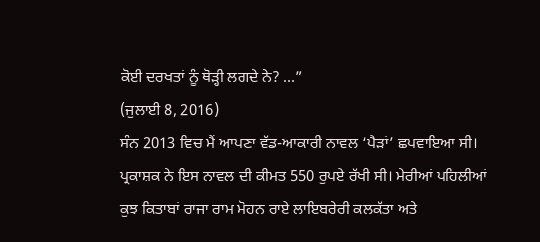ਕੋਈ ਦਰਖਤਾਂ ਨੂੰ ਥੋੜ੍ਹੀ ਲਗਦੇ ਨੇ? ...”
(ਜੁਲਾਈ 8, 2016)
ਸੰਨ 2013 ਵਿਚ ਮੈਂ ਆਪਣਾ ਵੱਡ-ਆਕਾਰੀ ਨਾਵਲ ‘ਪੈੜਾਂ’ ਛਪਵਾਇਆ ਸੀ। ਪ੍ਰਕਾਸ਼ਕ ਨੇ ਇਸ ਨਾਵਲ ਦੀ ਕੀਮਤ 550 ਰੁਪਏ ਰੱਖੀ ਸੀ। ਮੇਰੀਆਂ ਪਹਿਲੀਆਂ ਕੁਝ ਕਿਤਾਬਾਂ ਰਾਜਾ ਰਾਮ ਮੋਹਨ ਰਾਏ ਲਾਇਬਰੇਰੀ ਕਲਕੱਤਾ ਅਤੇ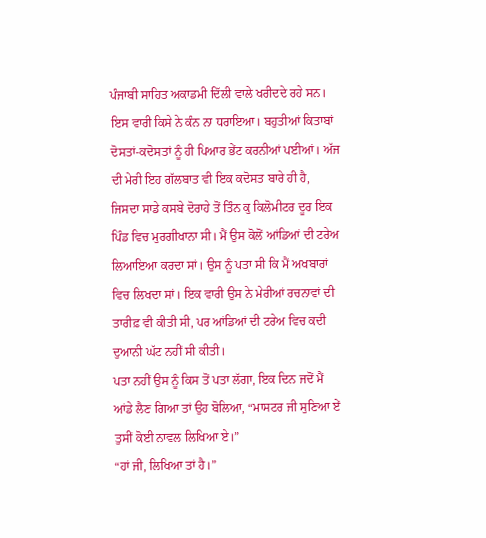ਪੰਜਾਬੀ ਸਾਹਿਤ ਅਕਾਡਮੀ ਦਿੱਲੀ ਵਾਲੇ ਖਰੀਦਦੇ ਰਹੇ ਸਨ। ਇਸ ਵਾਰੀ ਕਿਸੇ ਨੇ ਕੰਨ ਨਾ ਧਰਾਇਆ। ਬਹੁਤੀਆਂ ਕਿਤਾਬਾਂ ਦੋਸਤਾਂ-ਕਦੋਸਤਾਂ ਨੂੰ ਹੀ ਪਿਆਰ ਭੇਂਟ ਕਰਨੀਆਂ ਪਈਆਂ। ਅੱਜ ਦੀ ਮੇਰੀ ਇਹ ਗੱਲਬਾਤ ਵੀ ਇਕ ਕਦੋਸਤ ਬਾਰੇ ਹੀ ਹੈ, ਜਿਸਦਾ ਸਾਡੇ ਕਸਬੇ ਦੋਰਾਹੇ ਤੋਂ ਤਿੰਨ ਕੁ ਕਿਲੋਮੀਟਰ ਦੂਰ ਇਕ ਪਿੰਡ ਵਿਚ ਮੁਰਗੀਖਾਨਾ ਸੀ। ਮੈਂ ਉਸ ਕੋਲੋਂ ਆਂਡਿਆਂ ਦੀ ਟਰੇਅ ਲਿਆਇਆ ਕਰਦਾ ਸਾਂ। ਉਸ ਨੂੰ ਪਤਾ ਸੀ ਕਿ ਮੈਂ ਅਖਬਾਰਾਂ ਵਿਚ ਲਿਖਦਾ ਸਾਂ। ਇਕ ਵਾਰੀ ਉਸ ਨੇ ਮੇਰੀਆਂ ਰਚਨਾਵਾਂ ਦੀ ਤਾਰੀਫ਼ ਵੀ ਕੀਤੀ ਸੀ, ਪਰ ਆਂਡਿਆਂ ਦੀ ਟਰੇਅ ਵਿਚ ਕਦੀ ਦੁਆਨੀ ਘੱਟ ਨਹੀਂ ਸੀ ਕੀਤੀ।
ਪਤਾ ਨਹੀਂ ਉਸ ਨੂੰ ਕਿਸ ਤੋਂ ਪਤਾ ਲੱਗਾ, ਇਕ ਦਿਨ ਜਦੋਂ ਮੈਂ ਆਂਡੇ ਲੈਣ ਗਿਆ ਤਾਂ ਉਹ ਬੋਲਿਆ, “ਮਾਸਟਰ ਜੀ ਸੁਣਿਆ ਏਂ ਤੁਸੀਂ ਕੋਈ ਨਾਵਲ ਲਿਖਿਆ ਏ।”
“ਹਾਂ ਜੀ, ਲਿਖਿਆ ਤਾਂ ਹੈ।”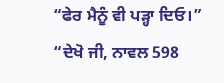“ਫੇਰ ਮੈਨੂੰ ਵੀ ਪੜ੍ਹਾ ਦਿਓ।”
“ਦੇਖੋ ਜੀ, ਨਾਵਲ 598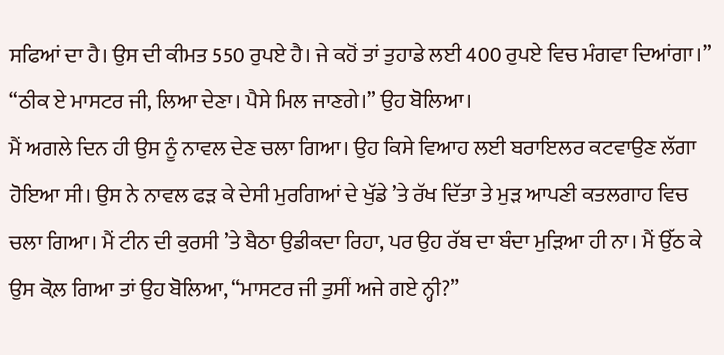ਸਫਿਆਂ ਦਾ ਹੈ। ਉਸ ਦੀ ਕੀਮਤ 550 ਰੁਪਏ ਹੈ। ਜੇ ਕਹੋਂ ਤਾਂ ਤੁਹਾਡੇ ਲਈ 400 ਰੁਪਏ ਵਿਚ ਮੰਗਵਾ ਦਿਆਂਗਾ।”
“ਠੀਕ ਏ ਮਾਸਟਰ ਜੀ, ਲਿਆ ਦੇਣਾ। ਪੈਸੇ ਮਿਲ ਜਾਣਗੇ।” ਉਹ ਬੋਲਿਆ।
ਮੈਂ ਅਗਲੇ ਦਿਨ ਹੀ ਉਸ ਨੂੰ ਨਾਵਲ ਦੇਣ ਚਲਾ ਗਿਆ। ਉਹ ਕਿਸੇ ਵਿਆਹ ਲਈ ਬਰਾਇਲਰ ਕਟਵਾਉਣ ਲੱਗਾ ਹੋਇਆ ਸੀ। ਉਸ ਨੇ ਨਾਵਲ ਫੜ ਕੇ ਦੇਸੀ ਮੁਰਗਿਆਂ ਦੇ ਖੁੱਡੇ ’ਤੇ ਰੱਖ ਦਿੱਤਾ ਤੇ ਮੁੜ ਆਪਣੀ ਕਤਲਗਾਹ ਵਿਚ ਚਲਾ ਗਿਆ। ਮੈਂ ਟੀਨ ਦੀ ਕੁਰਸੀ ’ਤੇ ਬੈਠਾ ਉਡੀਕਦਾ ਰਿਹਾ, ਪਰ ਉਹ ਰੱਬ ਦਾ ਬੰਦਾ ਮੁੜਿਆ ਹੀ ਨਾ। ਮੈਂ ਉੱਠ ਕੇ ਉਸ ਕੋਲ਼ ਗਿਆ ਤਾਂ ਉਹ ਬੋਲਿਆ, “ਮਾਸਟਰ ਜੀ ਤੁਸੀਂ ਅਜੇ ਗਏ ਨ੍ਹੀ?”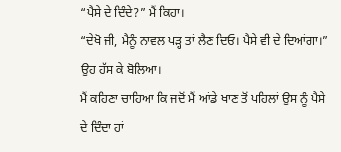“ਪੈਸੇ ਦੇ ਦਿੰਦੇ?” ਮੈਂ ਕਿਹਾ।
“ਦੇਖੋ ਜੀ, ਮੈਨੂੰ ਨਾਵਲ ਪੜ੍ਹ ਤਾਂ ਲੈਣ ਦਿਓ। ਪੈਸੇ ਵੀ ਦੇ ਦਿਆਂਗਾ।” ਉਹ ਹੱਸ ਕੇ ਬੋਲਿਆ।
ਮੈਂ ਕਹਿਣਾ ਚਾਹਿਆ ਕਿ ਜਦੋਂ ਮੈਂ ਆਂਡੇ ਖਾਣ ਤੋਂ ਪਹਿਲਾਂ ਉਸ ਨੂੰ ਪੈਸੇ ਦੇ ਦਿੰਦਾ ਹਾਂ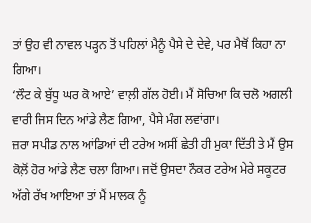ਤਾਂ ਉਹ ਵੀ ਨਾਵਲ ਪੜ੍ਹਨ ਤੋਂ ਪਹਿਲਾਂ ਮੈਨੂੰ ਪੈਸੇ ਦੇ ਦੇਵੇ, ਪਰ ਮੈਥੋਂ ਕਿਹਾ ਨਾ ਗਿਆ।
‘ਲੌਟ ਕੇ ਬੁੱਧੂ ਘਰ ਕੋ ਆਏ’ ਵਾਲ਼ੀ ਗੱਲ ਹੋਈ। ਮੈਂ ਸੋਚਿਆ ਕਿ ਚਲੋ ਅਗਲੀ ਵਾਰੀ ਜਿਸ ਦਿਨ ਆਂਡੇ ਲੈਣ ਗਿਆ, ਪੈਸੇ ਮੰਗ ਲਵਾਂਗਾ।
ਜ਼ਰਾ ਸਪੀਡ ਨਾਲ ਆਂਡਿਆਂ ਦੀ ਟਰੇਅ ਅਸੀਂ ਛੇਤੀ ਹੀ ਮੁਕਾ ਦਿੱਤੀ ਤੇ ਮੈਂ ਉਸ ਕੋਲ਼ੋਂ ਹੋਰ ਆਂਡੇ ਲੈਣ ਚਲਾ ਗਿਆ। ਜਦੋਂ ਉਸਦਾ ਨੌਕਰ ਟਰੇਅ ਮੇਰੇ ਸਕੂਟਰ ਅੱਗੇ ਰੱਖ ਆਇਆ ਤਾਂ ਮੈਂ ਮਾਲਕ ਨੂੰ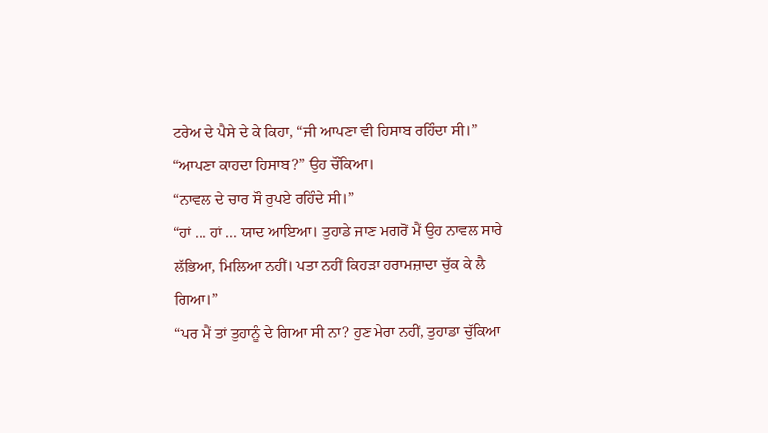ਟਰੇਅ ਦੇ ਪੈਸੇ ਦੇ ਕੇ ਕਿਹਾ, “ਜੀ ਆਪਣਾ ਵੀ ਹਿਸਾਬ ਰਹਿੰਦਾ ਸੀ।”
“ਆਪਣਾ ਕਾਹਦਾ ਹਿਸਾਬ?” ਉਹ ਚੌਂਕਿਆ।
“ਨਾਵਲ ਦੇ ਚਾਰ ਸੌ ਰੁਪਏ ਰਹਿੰਦੇ ਸੀ।”
“ਹਾਂ ... ਹਾਂ ... ਯਾਦ ਆਇਆ। ਤੁਹਾਡੇ ਜਾਣ ਮਗਰੋਂ ਮੈਂ ਉਹ ਨਾਵਲ ਸਾਰੇ ਲੱਭਿਆ, ਮਿਲਿਆ ਨਹੀਂ। ਪਤਾ ਨਹੀਂ ਕਿਹੜਾ ਹਰਾਮਜ਼ਾਦਾ ਚੁੱਕ ਕੇ ਲੈ ਗਿਆ।”
“ਪਰ ਮੈਂ ਤਾਂ ਤੁਹਾਨੂੰ ਦੇ ਗਿਆ ਸੀ ਨਾ? ਹੁਣ ਮੇਰਾ ਨਹੀਂ, ਤੁਹਾਡਾ ਚੁੱਕਿਆ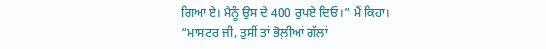ਗਿਆ ਏ। ਮੈਨੂੰ ਉਸ ਦੇ 400 ਰੁਪਏ ਦਿਓ।” ਮੈਂ ਕਿਹਾ।
“ਮਾਸਟਰ ਜੀ, ਤੁਸੀਂ ਤਾਂ ਭੋਲ਼ੀਆਂ ਗੱਲਾਂ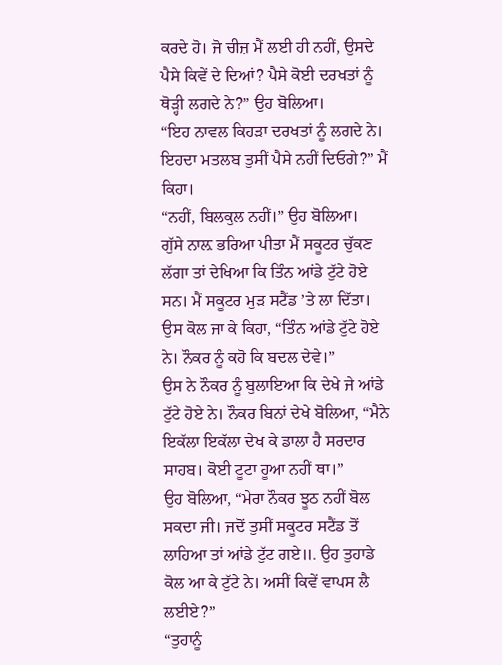ਕਰਦੇ ਹੋ। ਜੋ ਚੀਜ਼ ਮੈਂ ਲਈ ਹੀ ਨਹੀਂ, ਉਸਦੇ ਪੈਸੇ ਕਿਵੇਂ ਦੇ ਦਿਆਂ? ਪੈਸੇ ਕੋਈ ਦਰਖਤਾਂ ਨੂੰ ਥੋੜ੍ਹੀ ਲਗਦੇ ਨੇ?” ਉਹ ਬੋਲਿਆ।
“ਇਹ ਨਾਵਲ ਕਿਹੜਾ ਦਰਖਤਾਂ ਨੂੰ ਲਗਦੇ ਨੇ। ਇਹਦਾ ਮਤਲਬ ਤੁਸੀਂ ਪੈਸੇ ਨਹੀਂ ਦਿਓਗੇ?” ਮੈਂ ਕਿਹਾ।
“ਨਹੀਂ, ਬਿਲਕੁਲ ਨਹੀਂ।” ਉਹ ਬੋਲਿਆ।
ਗੁੱਸੇ ਨਾਲ਼ ਭਰਿਆ ਪੀਤਾ ਮੈਂ ਸਕੂਟਰ ਚੁੱਕਣ ਲੱਗਾ ਤਾਂ ਦੇਖਿਆ ਕਿ ਤਿੰਨ ਆਂਡੇ ਟੁੱਟੇ ਹੋਏ ਸਨ। ਮੈਂ ਸਕੂਟਰ ਮੁੜ ਸਟੈਂਡ ’ਤੇ ਲਾ ਦਿੱਤਾ। ਉਸ ਕੋਲ ਜਾ ਕੇ ਕਿਹਾ, “ਤਿੰਨ ਆਂਡੇ ਟੁੱਟੇ ਹੋਏ ਨੇ। ਨੌਕਰ ਨੂੰ ਕਹੋ ਕਿ ਬਦਲ ਦੇਵੇ।”
ਉਸ ਨੇ ਨੌਕਰ ਨੂੰ ਬੁਲਾਇਆ ਕਿ ਦੇਖੇ ਜੇ ਆਂਡੇ ਟੁੱਟੇ ਹੋਏ ਨੇ। ਨੌਕਰ ਬਿਨਾਂ ਦੇਖੇ ਬੋਲਿਆ, “ਮੈਨੇ ਇਕੱਲਾ ਇਕੱਲਾ ਦੇਖ ਕੇ ਡਾਲਾ ਹੈ ਸਰਦਾਰ ਸਾਹਬ। ਕੋਈ ਟੂਟਾ ਹੂਆ ਨਹੀਂ ਥਾ।”
ਉਹ ਬੋਲਿਆ, “ਮੇਰਾ ਨੌਕਰ ਝੂਠ ਨਹੀਂ ਬੋਲ ਸਕਦਾ ਜੀ। ਜਦੋਂ ਤੁਸੀਂ ਸਕੂਟਰ ਸਟੈਂਡ ਤੋਂ ਲਾਹਿਆ ਤਾਂ ਆਂਡੇ ਟੁੱਟ ਗਏ॥. ਉਹ ਤੁਹਾਡੇ ਕੋਲ ਆ ਕੇ ਟੁੱਟੇ ਨੇ। ਅਸੀਂ ਕਿਵੇਂ ਵਾਪਸ ਲੈ ਲਈਏ?”
“ਤੁਹਾਨੂੰ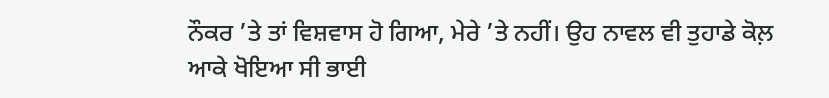ਨੌਕਰ ’ਤੇ ਤਾਂ ਵਿਸ਼ਵਾਸ ਹੋ ਗਿਆ, ਮੇਰੇ ’ਤੇ ਨਹੀਂ। ਉਹ ਨਾਵਲ ਵੀ ਤੁਹਾਡੇ ਕੋਲ਼ ਆਕੇ ਖੋਇਆ ਸੀ ਭਾਈ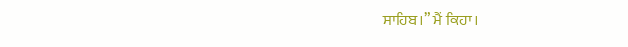ਸਾਹਿਬ।” ਮੈਂ ਕਿਹਾ।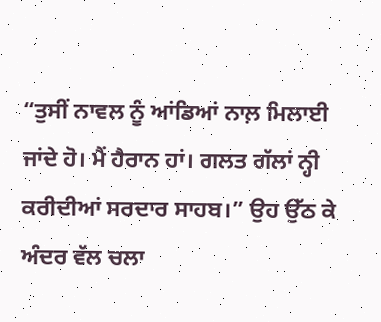“ਤੁਸੀਂ ਨਾਵਲ ਨੂੰ ਆਂਡਿਆਂ ਨਾਲ਼ ਮਿਲਾਈ ਜਾਂਦੇ ਹੋ। ਮੈਂ ਹੈਰਾਨ ਹਾਂ। ਗਲਤ ਗੱਲਾਂ ਨ੍ਹੀ ਕਰੀਦੀਆਂ ਸਰਦਾਰ ਸਾਹਬ।” ਉਹ ਉੱਠ ਕੇ ਅੰਦਰ ਵੱਲ ਚਲਾ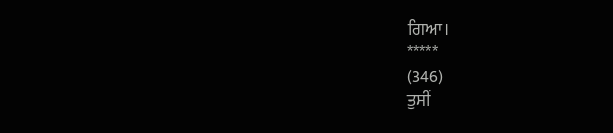ਗਿਆ।
*****
(346)
ਤੁਸੀਂ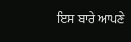ਇਸ ਬਾਰੇ ਆਪਣੇ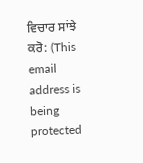ਵਿਚਾਰ ਸਾਂਝੇ ਕਰੋ: (This email address is being protected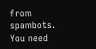from spambots. You need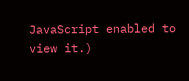JavaScript enabled to view it.)